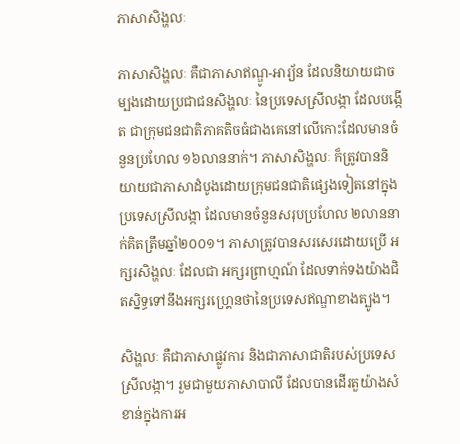ភាសាសិង្ហលៈ

ភាសាសិង្ហលៈ គឺជាភាសាឥណ្ឌូ-អារ្យ័ន ដែលនិយាយជាចម្បងដោយប្រជាជនសិង្ហលៈ នៃប្រទេសស្រីលង្កា ដែលបង្កើត ជាក្រុមជនជាតិភាគតិចធំជាងគេនៅលើកោះដែលមានចំនួនប្រហែល ១៦លាននាក់។ ភាសាសិង្ហលៈ ក៏ត្រូវបាននិយាយជាភាសាដំបូងដោយក្រុមជនជាតិផ្សេងទៀតនៅក្នុងប្រទេសស្រីលង្កា ដែលមានចំនួនសរុបប្រហែល ២លាននាក់គិតត្រឹមឆ្នាំ២០០១។ ភាសាត្រូវបានសរសេរដោយប្រើ អក្សរសិង្ហលៈ ដែលជា អក្សរព្រាហ្មណ៍ ដែលទាក់ទងយ៉ាងជិតស្និទ្ធទៅនឹងអក្សរហ្គ្រេនថានៃប្រទេសឥណ្ឌាខាងត្បូង។

សិង្ហលៈ គឺជាភាសាផ្លូវការ និងជាភាសាជាតិរបស់ប្រទេសស្រីលង្កា។ រួមជាមួយភាសាបាលី ដែលបានដើរតួយ៉ាងសំខាន់ក្នុងការអ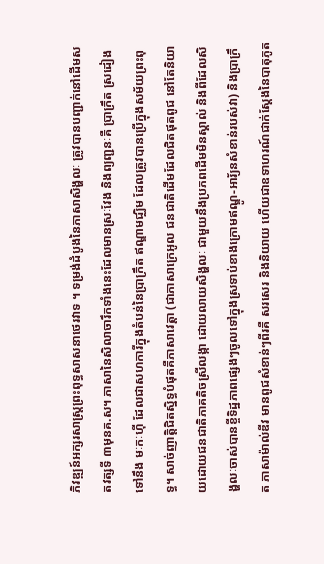ភិវឌ្ឍន៍អក្សរសាស្ត្រព្រះពុទ្ធសាសនាថេរវាទ ។ ទម្រង់ដំបូងនៃភាសាសិង្ហលៈ ត្រូវបានបញ្ជាក់នៅដើមសតវត្សទី ៣មុនគ.ស។ ភាសានៃសិលាចារឹកទាំងនេះដែលមានស្រៈវែង និងព្យញ្ជនៈគឺ ប្រាក្រឹត ស្រដៀងទៅនឹង មៈកៈហ៊ី ដែលជាសហការីក្នុងតំបន់នៃប្រាក្រឹត ឥណ្ឌាមជ្ឈិម ដែលត្រូវបានប្រើក្នុងសម័យព្រះពុទ្ធ។ សាច់ញាត្តិជិតស្និទ្ធបំផុតគឺភាសាវេត្ដា (ជាភាសាក្រេអូល ជនជាតិដើមដែលជិតផុតពូជ នៅតែនិយាយដោយជនជាតិភាគតិចស្រីលង្កា ដោយលាយសិង្ហលៈ ជាមួយនឹងប្រភពដើមមិនស្គាល់ និងពីដែលសិង្ហលៈចាស់បានខ្ចីទិដ្ឋភាពផ្សេងៗចូលទៅក្នុងស្រទាប់ខាងក្រោមឥណ្ឌូ-អារ័្យនសំខាន់របស់វា) និងប្រាក្រឹត ភាសាម៉ាល់ឌីវ មានពូជសំខាន់ៗពីរគឺ សរសេរ និងនិយាយ ហើយជាឧទាហរណ៍ជាក់ស្តែងនៃបាតុភូត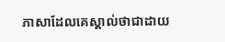ភាសាដែលគេស្គាល់ថាជាដាយ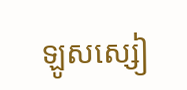ឡូសស្សៀ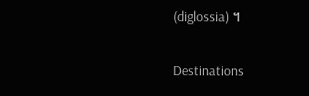(diglossia) ។

Destinations